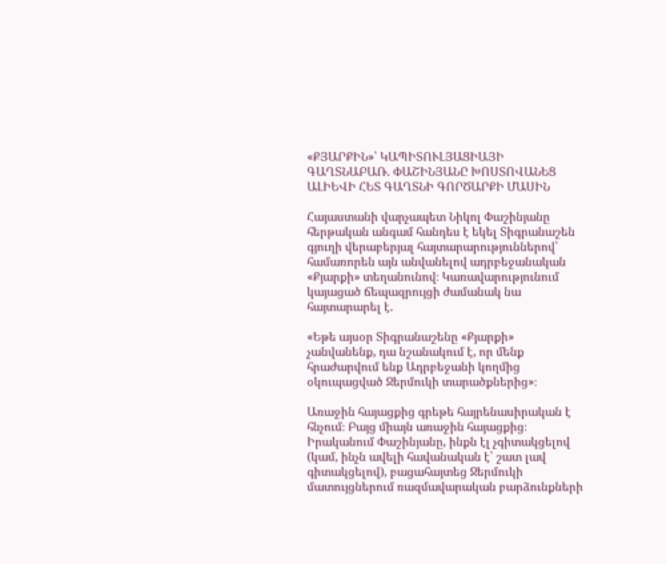«ՔՅԱՐՔԻՆ»՝ ԿԱՊԻՏՈՒԼՅԱՑԻԱՅԻ ԳԱՂՏՆԱԲԱՌ. ՓԱՇԻՆՅԱՆԸ ԽՈՍՏՈՎԱՆԵՑ ԱԼԻԵՎԻ ՀԵՏ ԳԱՂՏՆԻ ԳՈՐԾԱՐՔԻ ՄԱՍԻՆ

Հայաստանի վարչապետ Նիկոլ Փաշինյանը հերթական անգամ հանդես է եկել Տիգրանաշեն գյուղի վերաբերյալ հայտարարություններով՝ համառորեն այն անվանելով ադրբեջանական «Քյարքի» տեղանունով։ Կառավարությունում կայացած ճեպազրույցի ժամանակ նա հայտարարել է.

«Եթե այսօր Տիգրանաշենը «Քյարքի» չանվանենք, դա նշանակում է, որ մենք հրաժարվում ենք Ադրբեջանի կողմից օկուպացված Ջերմուկի տարածքներից»։

Առաջին հայացքից գրեթե հայրենասիրական է հնչում։ Բայց միայն առաջին հայացքից։ Իրականում Փաշինյանը, ինքն էլ չգիտակցելով (կամ, ինչն ավելի հավանական է՝ շատ լավ գիտակցելով), բացահայտեց Ջերմուկի մատույցներում ռազմավարական բարձունքների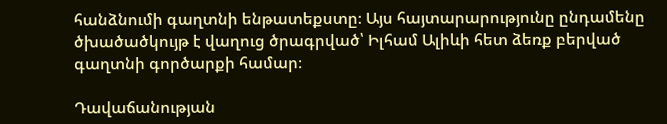հանձնումի գաղտնի ենթատեքստը։ Այս հայտարարությունը ընդամենը ծխածածկույթ է վաղուց ծրագրված՝ Իլհամ Ալիևի հետ ձեռք բերված գաղտնի գործարքի համար։

Դավաճանության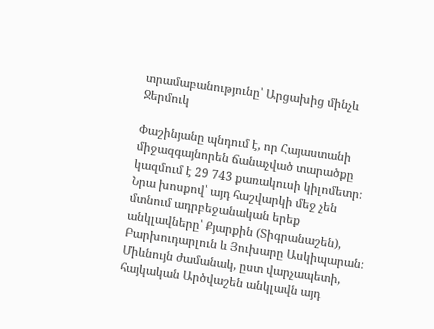տրամաբանությունը՝ Արցախից մինչև Ջերմուկ

Փաշինյանը պնդում է, որ Հայաստանի միջազգայնորեն ճանաչված տարածքը կազմում է 29 743 քառակուսի կիլոմետր։ Նրա խոսքով՝ այդ հաշվարկի մեջ չեն մտնում ադրբեջանական երեք անկլավները՝ Քյարքին (Տիգրանաշեն), Բարխուդարլուն և Յուխարը Ասկիպարան։ Միևնույն ժամանակ, ըստ վարչապետի, հայկական Արծվաշեն անկլավն այդ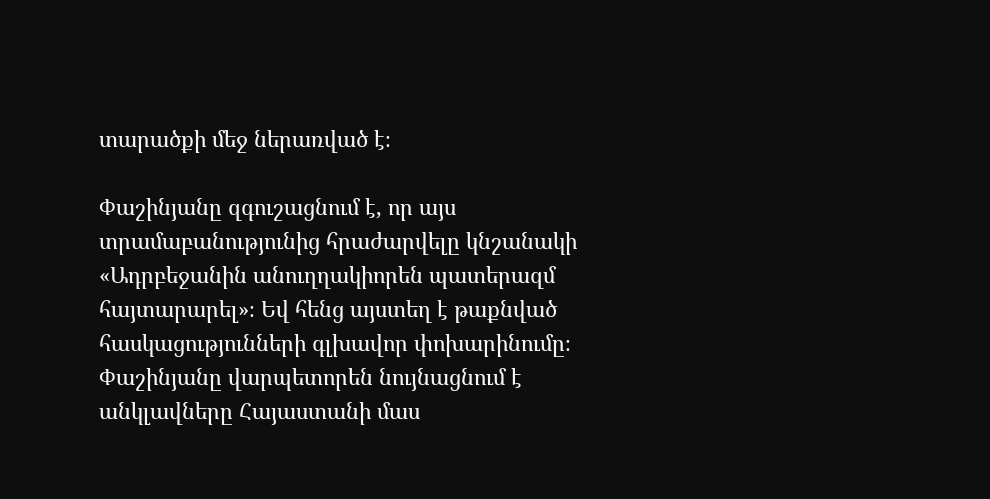տարածքի մեջ ներառված է։

Փաշինյանը զգուշացնում է, որ այս տրամաբանությունից հրաժարվելը կնշանակի «Ադրբեջանին անուղղակիորեն պատերազմ հայտարարել»։ Եվ հենց այստեղ է թաքնված հասկացությունների գլխավոր փոխարինումը։ Փաշինյանը վարպետորեն նույնացնում է անկլավները Հայաստանի մաս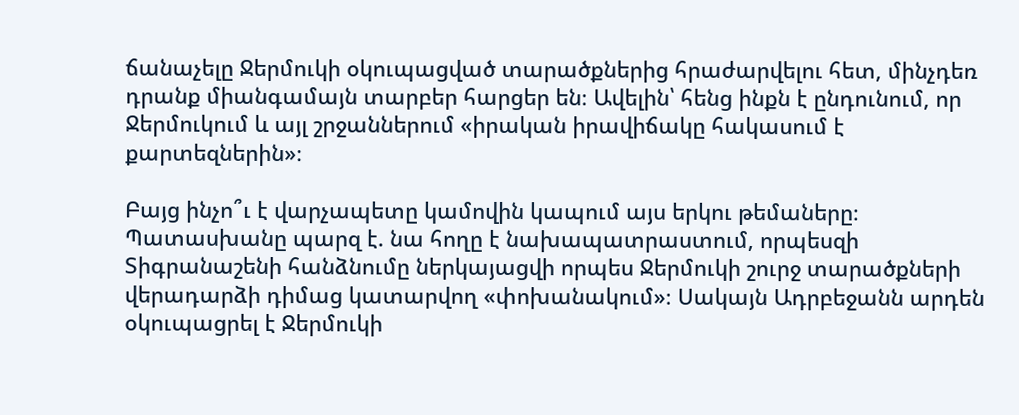ճանաչելը Ջերմուկի օկուպացված տարածքներից հրաժարվելու հետ, մինչդեռ դրանք միանգամայն տարբեր հարցեր են։ Ավելին՝ հենց ինքն է ընդունում, որ Ջերմուկում և այլ շրջաններում «իրական իրավիճակը հակասում է քարտեզներին»։

Բայց ինչո՞ւ է վարչապետը կամովին կապում այս երկու թեմաները։ Պատասխանը պարզ է. նա հողը է նախապատրաստում, որպեսզի Տիգրանաշենի հանձնումը ներկայացվի որպես Ջերմուկի շուրջ տարածքների վերադարձի դիմաց կատարվող «փոխանակում»։ Սակայն Ադրբեջանն արդեն օկուպացրել է Ջերմուկի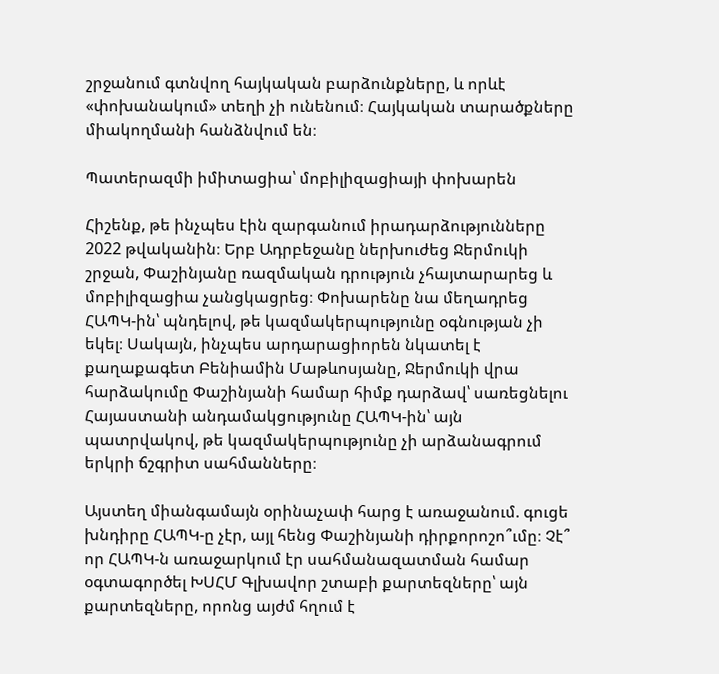շրջանում գտնվող հայկական բարձունքները, և որևէ «փոխանակում» տեղի չի ունենում։ Հայկական տարածքները միակողմանի հանձնվում են։

Պատերազմի իմիտացիա՝ մոբիլիզացիայի փոխարեն

Հիշենք, թե ինչպես էին զարգանում իրադարձությունները 2022 թվականին։ Երբ Ադրբեջանը ներխուժեց Ջերմուկի շրջան, Փաշինյանը ռազմական դրություն չհայտարարեց և մոբիլիզացիա չանցկացրեց։ Փոխարենը նա մեղադրեց ՀԱՊԿ-ին՝ պնդելով, թե կազմակերպությունը օգնության չի եկել։ Սակայն, ինչպես արդարացիորեն նկատել է քաղաքագետ Բենիամին Մաթևոսյանը, Ջերմուկի վրա հարձակումը Փաշինյանի համար հիմք դարձավ՝ սառեցնելու Հայաստանի անդամակցությունը ՀԱՊԿ-ին՝ այն պատրվակով, թե կազմակերպությունը չի արձանագրում երկրի ճշգրիտ սահմանները։

Այստեղ միանգամայն օրինաչափ հարց է առաջանում. գուցե խնդիրը ՀԱՊԿ-ը չէր, այլ հենց Փաշինյանի դիրքորոշո՞ւմը։ Չէ՞ որ ՀԱՊԿ-ն առաջարկում էր սահմանազատման համար օգտագործել ԽՍՀՄ Գլխավոր շտաբի քարտեզները՝ այն քարտեզները, որոնց այժմ հղում է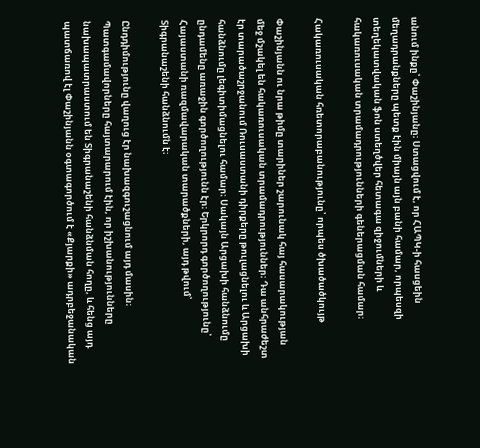անում ինքը՝ Փաշինյանը։ Ստացվում է, որ ՀԱՊԿ-ի հասցեին մեղադրանքները պետք էին միայն այն բանի համար, որպեսզի տեղեկատվական ֆոն ստեղծվեր հետագա զիջումների և հակառուսական տրամադրությունների գեներացման համար։

Հակառուսական հռետորաբանությունը՝ որպես ծխածածկույթ

Փաշինյանն ու նրա թիմը տարիներ շարունակ հայ հասարակության մեջ մշակել են հակառուսական տրամադրություններ։ Դա անհրաժեշտ էր տարածաշրջանում Ռուսաստանի դիրքերը թուլացնելու և Արցախի հանձնումը լեգիտիմացնելու համար։ Սակայն Արցախի հանձնումը ընդամենը առաջին գործողությունն էր։ Երկրորդ գործողությունը՝ Հայաստանի ռազմավարական տարածքների, այդ թվում՝ Տիգրանաշենի հանձնումն է։

Ընդդիմությունը վաղուց էր նախազգուշացնում այդ մասին։ Պատգամավորները հայտարարում էին, որ իշխանությունները նախապատրաստում են Տիգրանաշենի հանձնման հողը, և հենց այդ պատճառով էլ Փաշինյանն օգտագործում է «Քյարքի» ադրբեջանական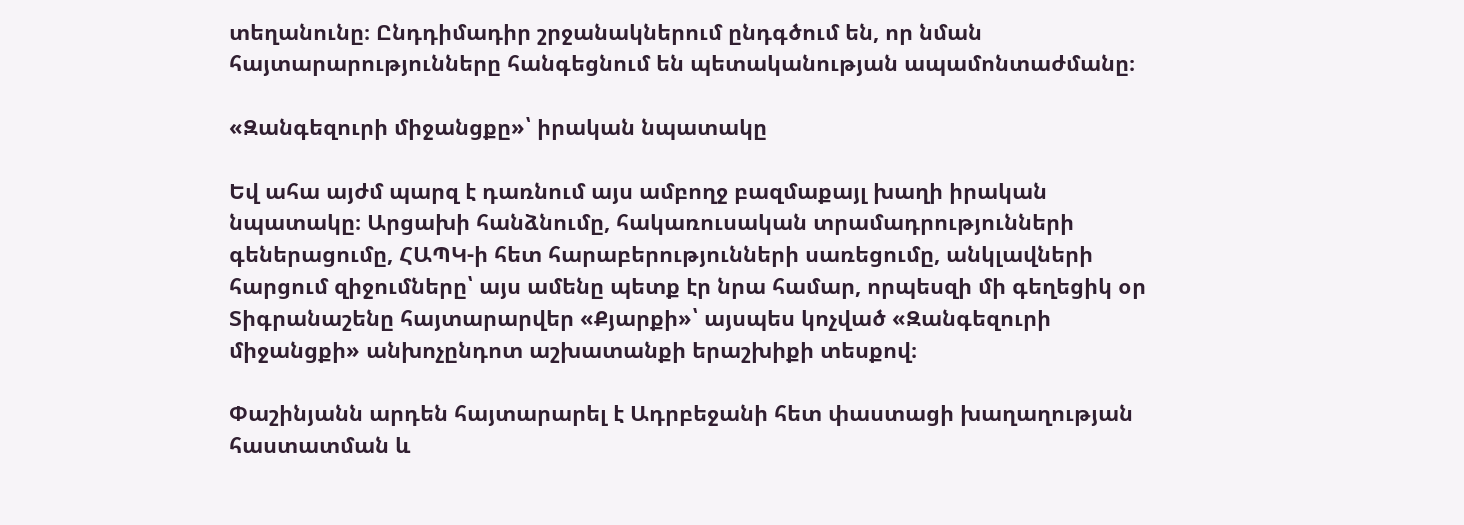տեղանունը։ Ընդդիմադիր շրջանակներում ընդգծում են, որ նման հայտարարությունները հանգեցնում են պետականության ապամոնտաժմանը։

«Զանգեզուրի միջանցքը»՝ իրական նպատակը

Եվ ահա այժմ պարզ է դառնում այս ամբողջ բազմաքայլ խաղի իրական նպատակը։ Արցախի հանձնումը, հակառուսական տրամադրությունների գեներացումը, ՀԱՊԿ-ի հետ հարաբերությունների սառեցումը, անկլավների հարցում զիջումները՝ այս ամենը պետք էր նրա համար, որպեսզի մի գեղեցիկ օր Տիգրանաշենը հայտարարվեր «Քյարքի»՝ այսպես կոչված «Զանգեզուրի միջանցքի» անխոչընդոտ աշխատանքի երաշխիքի տեսքով։

Փաշինյանն արդեն հայտարարել է Ադրբեջանի հետ փաստացի խաղաղության հաստատման և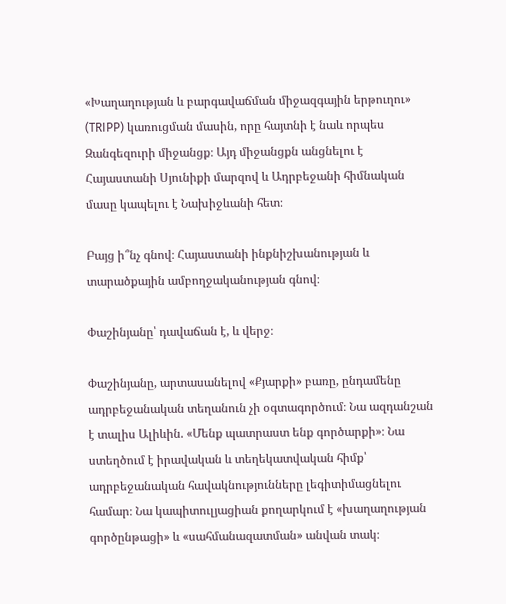«Խաղաղության և բարգավաճման միջազգային երթուղու» (TRIPP) կառուցման մասին, որը հայտնի է նաև որպես Զանգեզուրի միջանցք։ Այդ միջանցքն անցնելու է Հայաստանի Սյունիքի մարզով և Ադրբեջանի հիմնական մասը կապելու է Նախիջևանի հետ։

Բայց ի՞նչ գնով։ Հայաստանի ինքնիշխանության և տարածքային ամբողջականության գնով։

Փաշինյանը՝ դավաճան է, և վերջ։

Փաշինյանը, արտասանելով «Քյարքի» բառը, ընդամենը ադրբեջանական տեղանուն չի օգտագործում։ Նա ազդանշան է տալիս Ալիևին. «Մենք պատրաստ ենք գործարքի»։ Նա ստեղծում է իրավական և տեղեկատվական հիմք՝ ադրբեջանական հավակնությունները լեգիտիմացնելու համար։ Նա կապիտուլյացիան քողարկում է «խաղաղության գործընթացի» և «սահմանազատման» անվան տակ։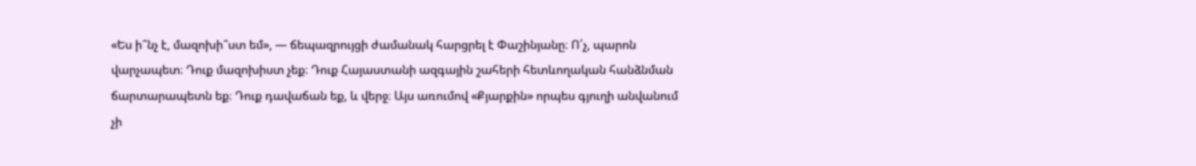«Ես ի՞նչ է, մազոխի՞ստ եմ», — ճեպազրույցի ժամանակ հարցրել է Փաշինյանը։ Ո՛չ, պարոն վարչապետ։ Դուք մազոխիստ չեք։ Դուք Հայաստանի ազգային շահերի հետևողական հանձնման ճարտարապետն եք։ Դուք դավաճան եք, և վերջ։ Այս առումով «Քյարքին» որպես գյուղի անվանում չի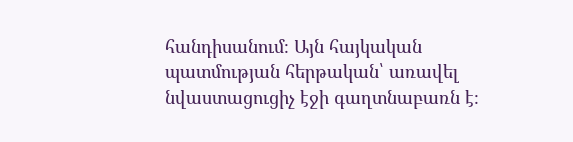հանդիսանում։ Այն հայկական պատմության հերթական՝ առավել նվաստացուցիչ էջի գաղտնաբառն է։